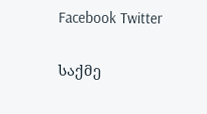Facebook Twitter

საქმე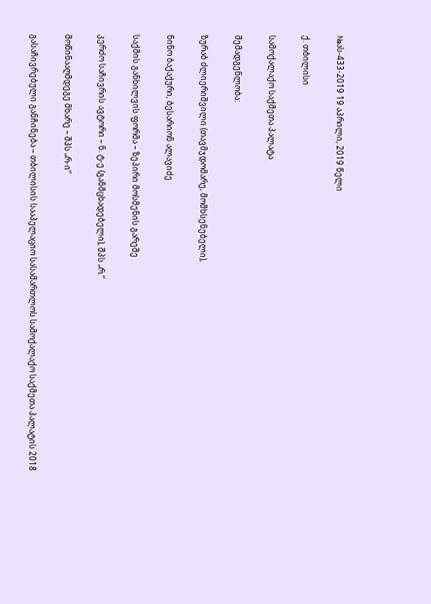№ას-433-2019 19 აპრილი, 2019 წელი

ქ. თბილისი

სამოქალაქო საქმეთა პალატა

შემადგენლობა:

ზურაბ ძლიერიშვილი (თავმჯდომარე, მომხსენებელი),

ნინო ბაქაქური, ბესარიონ ალავიძე

საქმის განხილვის ფორმა – ზეპირი მოსმენის გარეშე

კერძო საჩივრის ავტორი – ნ. ტ-ე (განმცხადებელი), შპს „რ.“

მოწინააღმდეგე მხარე – შპს „რ-ი“

გასაჩივრებული განჩინება – თბილისის სააპელაციო სასამართლოს სამოქალაქო საქმეთა პალატის 2018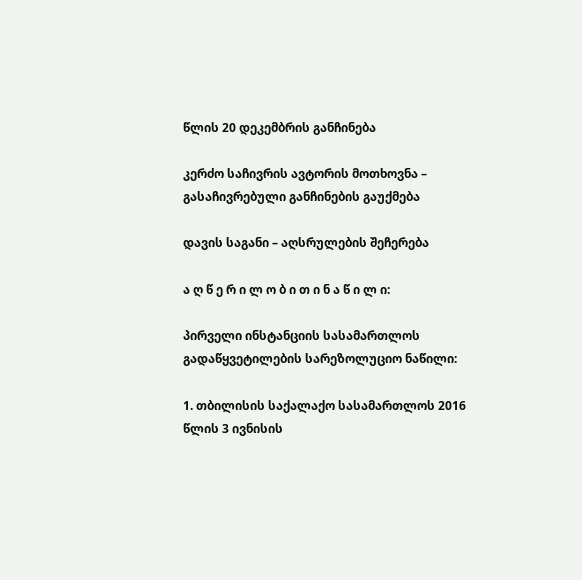წლის 20 დეკემბრის განჩინება

კერძო საჩივრის ავტორის მოთხოვნა – გასაჩივრებული განჩინების გაუქმება

დავის საგანი – აღსრულების შეჩერება

ა ღ წ ე რ ი ლ ო ბ ი თ ი ნ ა წ ი ლ ი:

პირველი ინსტანციის სასამართლოს გადაწყვეტილების სარეზოლუციო ნაწილი:

1. თბილისის საქალაქო სასამართლოს 2016 წლის 3 ივნისის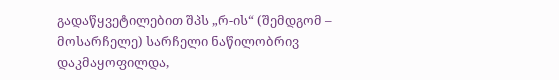გადაწყვეტილებით შპს „რ-ის“ (შემდგომ – მოსარჩელე) სარჩელი ნაწილობრივ დაკმაყოფილდა,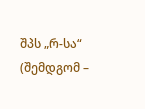შპს „რ-სა“ (შემდგომ –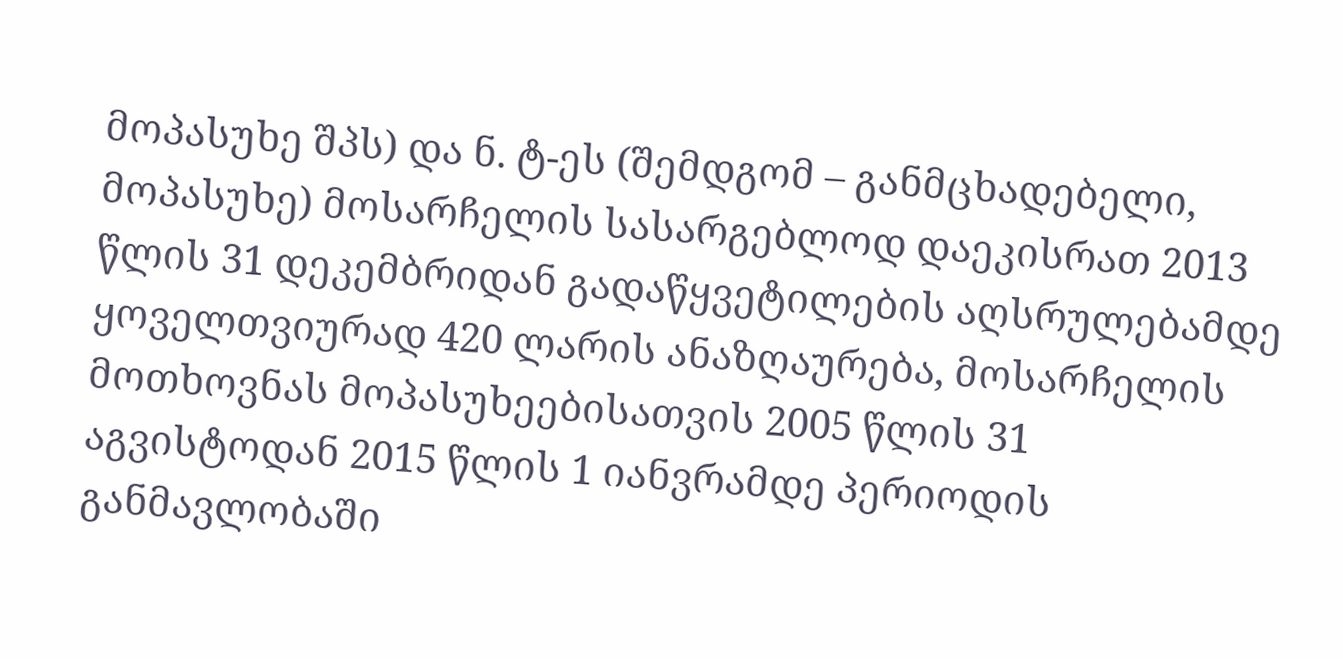მოპასუხე შპს) და ნ. ტ-ეს (შემდგომ – განმცხადებელი, მოპასუხე) მოსარჩელის სასარგებლოდ დაეკისრათ 2013 წლის 31 დეკემბრიდან გადაწყვეტილების აღსრულებამდე ყოველთვიურად 420 ლარის ანაზღაურება, მოსარჩელის მოთხოვნას მოპასუხეებისათვის 2005 წლის 31 აგვისტოდან 2015 წლის 1 იანვრამდე პერიოდის განმავლობაში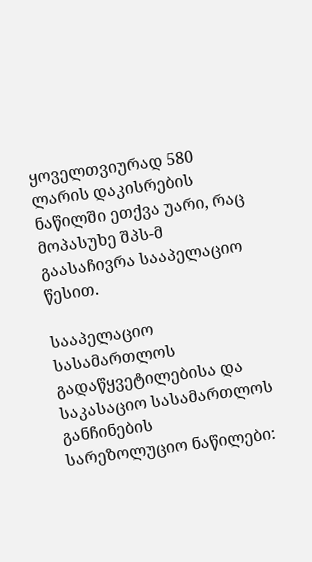ყოველთვიურად 580 ლარის დაკისრების ნაწილში ეთქვა უარი, რაც მოპასუხე შპს-მ გაასაჩივრა სააპელაციო წესით.

სააპელაციო სასამართლოს გადაწყვეტილებისა და საკასაციო სასამართლოს განჩინების სარეზოლუციო ნაწილები: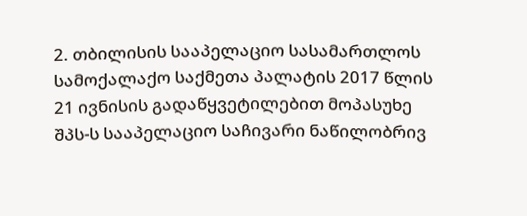2. თბილისის სააპელაციო სასამართლოს სამოქალაქო საქმეთა პალატის 2017 წლის 21 ივნისის გადაწყვეტილებით მოპასუხე შპს-ს სააპელაციო საჩივარი ნაწილობრივ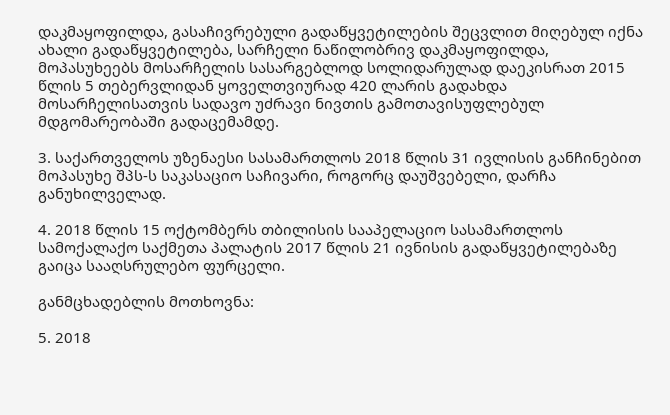დაკმაყოფილდა, გასაჩივრებული გადაწყვეტილების შეცვლით მიღებულ იქნა ახალი გადაწყვეტილება, სარჩელი ნაწილობრივ დაკმაყოფილდა, მოპასუხეებს მოსარჩელის სასარგებლოდ სოლიდარულად დაეკისრათ 2015 წლის 5 თებერვლიდან ყოველთვიურად 420 ლარის გადახდა მოსარჩელისათვის სადავო უძრავი ნივთის გამოთავისუფლებულ მდგომარეობაში გადაცემამდე.

3. საქართველოს უზენაესი სასამართლოს 2018 წლის 31 ივლისის განჩინებით მოპასუხე შპს-ს საკასაციო საჩივარი, როგორც დაუშვებელი, დარჩა განუხილველად.

4. 2018 წლის 15 ოქტომბერს თბილისის სააპელაციო სასამართლოს სამოქალაქო საქმეთა პალატის 2017 წლის 21 ივნისის გადაწყვეტილებაზე გაიცა სააღსრულებო ფურცელი.

განმცხადებლის მოთხოვნა:

5. 2018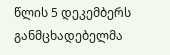წლის 5 დეკემბერს განმცხადებელმა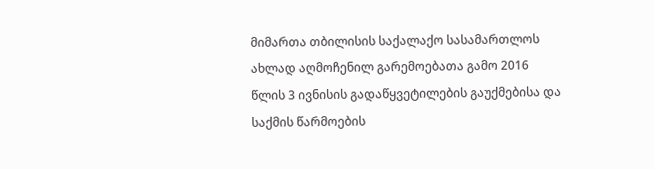მიმართა თბილისის საქალაქო სასამართლოს ახლად აღმოჩენილ გარემოებათა გამო 2016 წლის 3 ივნისის გადაწყვეტილების გაუქმებისა და საქმის წარმოების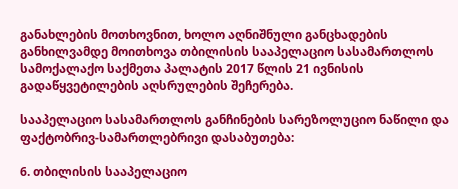განახლების მოთხოვნით, ხოლო აღნიშნული განცხადების განხილვამდე მოითხოვა თბილისის სააპელაციო სასამართლოს სამოქალაქო საქმეთა პალატის 2017 წლის 21 ივნისის გადაწყვეტილების აღსრულების შეჩერება.

სააპელაციო სასამართლოს განჩინების სარეზოლუციო ნაწილი და ფაქტობრივ-სამართლებრივი დასაბუთება:

6. თბილისის სააპელაციო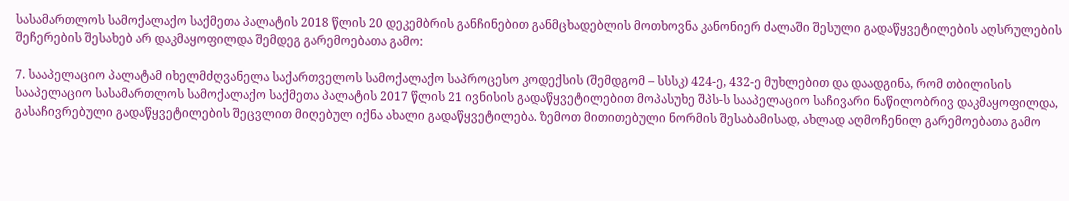სასამართლოს სამოქალაქო საქმეთა პალატის 2018 წლის 20 დეკემბრის განჩინებით განმცხადებლის მოთხოვნა კანონიერ ძალაში შესული გადაწყვეტილების აღსრულების შეჩერების შესახებ არ დაკმაყოფილდა შემდეგ გარემოებათა გამო:

7. სააპელაციო პალატამ იხელმძღვანელა საქართველოს სამოქალაქო საპროცესო კოდექსის (შემდგომ – სსსკ) 424-ე, 432-ე მუხლებით და დაადგინა, რომ თბილისის სააპელაციო სასამართლოს სამოქალაქო საქმეთა პალატის 2017 წლის 21 ივნისის გადაწყვეტილებით მოპასუხე შპს-ს სააპელაციო საჩივარი ნაწილობრივ დაკმაყოფილდა, გასაჩივრებული გადაწყვეტილების შეცვლით მიღებულ იქნა ახალი გადაწყვეტილება. ზემოთ მითითებული ნორმის შესაბამისად, ახლად აღმოჩენილ გარემოებათა გამო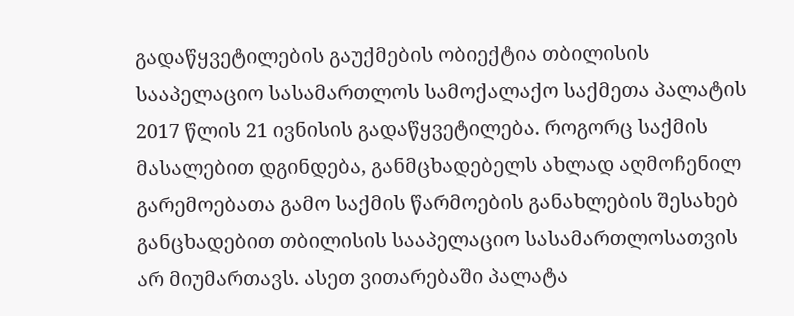გადაწყვეტილების გაუქმების ობიექტია თბილისის სააპელაციო სასამართლოს სამოქალაქო საქმეთა პალატის 2017 წლის 21 ივნისის გადაწყვეტილება. როგორც საქმის მასალებით დგინდება, განმცხადებელს ახლად აღმოჩენილ გარემოებათა გამო საქმის წარმოების განახლების შესახებ განცხადებით თბილისის სააპელაციო სასამართლოსათვის არ მიუმართავს. ასეთ ვითარებაში პალატა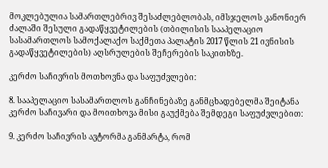მოკლებულია სამართლებრივ შესაძლებლობას, იმსჯელოს კანონიერ ძალაში შესული გადაწყვეტილების (თბილისის სააპელაციო სასამართლოს სამოქალაქო საქმეთა პალატის 2017 წლის 21 ივნისის გადაწყვეტილების) აღსრულების შეჩერების საკითხზე.

კერძო საჩივრის მოთხოვნა და საფუძვლები:

8. სააპელაციო სასამართლოს განჩინებაზე განმცხადებელმა შეიტანა კერძო საჩივარი და მოითხოვა მისი გაუქმება შემდეგი საფუძვლებით:

9. კერძო საჩივრის ავტორმა განმარტა, რომ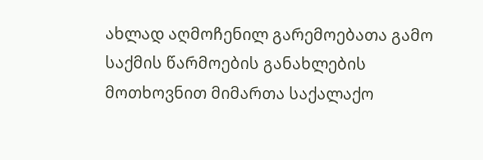ახლად აღმოჩენილ გარემოებათა გამო საქმის წარმოების განახლების მოთხოვნით მიმართა საქალაქო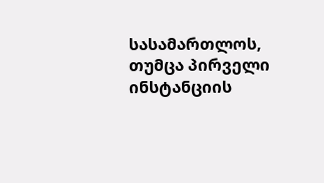სასამართლოს, თუმცა პირველი ინსტანციის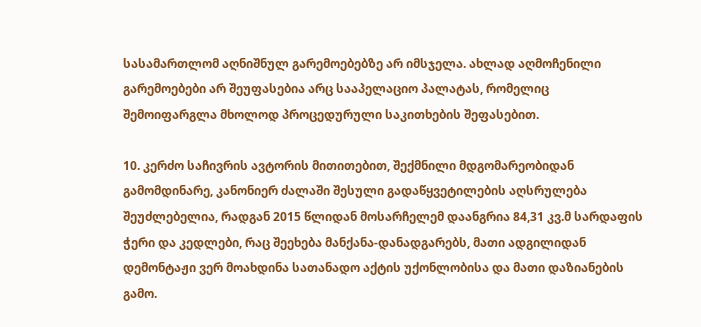სასამართლომ აღნიშნულ გარემოებებზე არ იმსჯელა. ახლად აღმოჩენილი გარემოებები არ შეუფასებია არც სააპელაციო პალატას, რომელიც შემოიფარგლა მხოლოდ პროცედურული საკითხების შეფასებით.

10. კერძო საჩივრის ავტორის მითითებით, შექმნილი მდგომარეობიდან გამომდინარე, კანონიერ ძალაში შესული გადაწყვეტილების აღსრულება შეუძლებელია, რადგან 2015 წლიდან მოსარჩელემ დაანგრია 84,31 კვ.მ სარდაფის ჭერი და კედლები, რაც შეეხება მანქანა-დანადგარებს, მათი ადგილიდან დემონტაჟი ვერ მოახდინა სათანადო აქტის უქონლობისა და მათი დაზიანების გამო.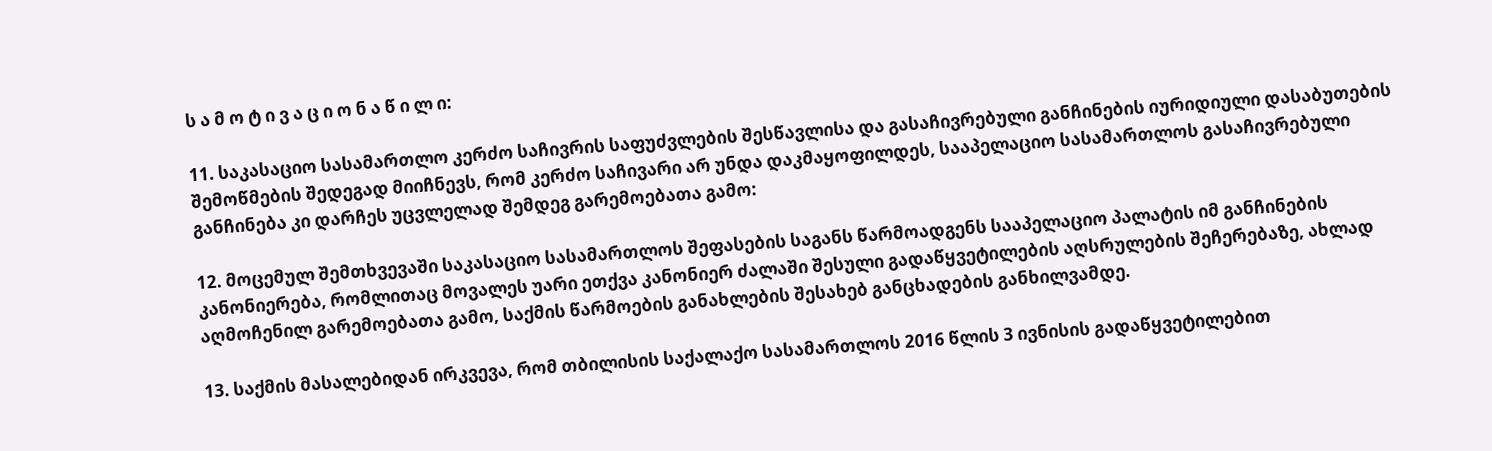ს ა მ ო ტ ი ვ ა ც ი ო ნ ა წ ი ლ ი:

11. საკასაციო სასამართლო კერძო საჩივრის საფუძვლების შესწავლისა და გასაჩივრებული განჩინების იურიდიული დასაბუთების შემოწმების შედეგად მიიჩნევს, რომ კერძო საჩივარი არ უნდა დაკმაყოფილდეს, სააპელაციო სასამართლოს გასაჩივრებული განჩინება კი დარჩეს უცვლელად შემდეგ გარემოებათა გამო:

12. მოცემულ შემთხვევაში საკასაციო სასამართლოს შეფასების საგანს წარმოადგენს სააპელაციო პალატის იმ განჩინების კანონიერება, რომლითაც მოვალეს უარი ეთქვა კანონიერ ძალაში შესული გადაწყვეტილების აღსრულების შეჩერებაზე, ახლად აღმოჩენილ გარემოებათა გამო, საქმის წარმოების განახლების შესახებ განცხადების განხილვამდე.

13. საქმის მასალებიდან ირკვევა, რომ თბილისის საქალაქო სასამართლოს 2016 წლის 3 ივნისის გადაწყვეტილებით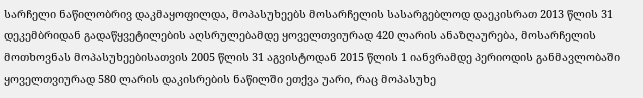სარჩელი ნაწილობრივ დაკმაყოფილდა, მოპასუხეებს მოსარჩელის სასარგებლოდ დაეკისრათ 2013 წლის 31 დეკემბრიდან გადაწყვეტილების აღსრულებამდე ყოველთვიურად 420 ლარის ანაზღაურება, მოსარჩელის მოთხოვნას მოპასუხეებისათვის 2005 წლის 31 აგვისტოდან 2015 წლის 1 იანვრამდე პერიოდის განმავლობაში ყოველთვიურად 580 ლარის დაკისრების ნაწილში ეთქვა უარი, რაც მოპასუხე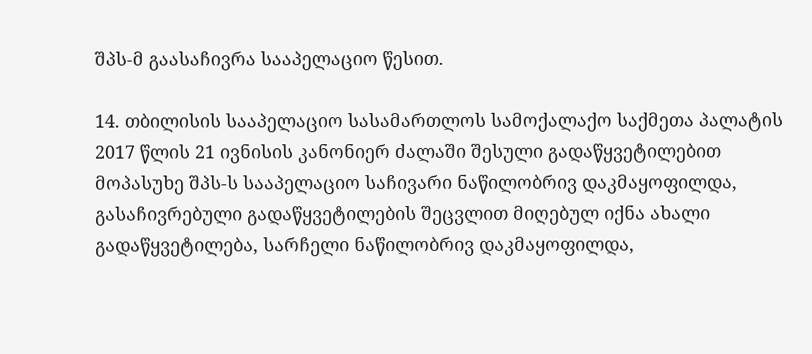შპს-მ გაასაჩივრა სააპელაციო წესით.

14. თბილისის სააპელაციო სასამართლოს სამოქალაქო საქმეთა პალატის 2017 წლის 21 ივნისის კანონიერ ძალაში შესული გადაწყვეტილებით მოპასუხე შპს-ს სააპელაციო საჩივარი ნაწილობრივ დაკმაყოფილდა, გასაჩივრებული გადაწყვეტილების შეცვლით მიღებულ იქნა ახალი გადაწყვეტილება, სარჩელი ნაწილობრივ დაკმაყოფილდა,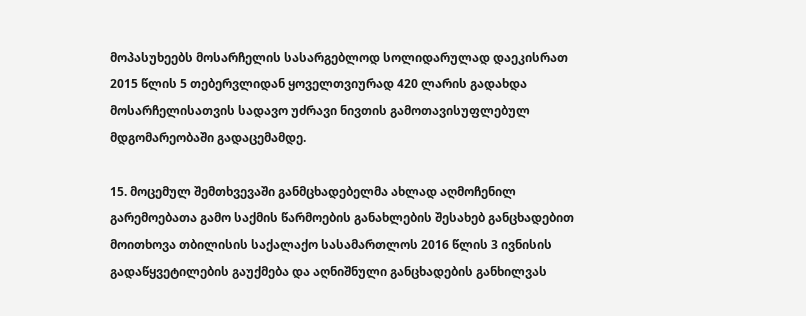მოპასუხეებს მოსარჩელის სასარგებლოდ სოლიდარულად დაეკისრათ 2015 წლის 5 თებერვლიდან ყოველთვიურად 420 ლარის გადახდა მოსარჩელისათვის სადავო უძრავი ნივთის გამოთავისუფლებულ მდგომარეობაში გადაცემამდე.

15. მოცემულ შემთხვევაში განმცხადებელმა ახლად აღმოჩენილ გარემოებათა გამო საქმის წარმოების განახლების შესახებ განცხადებით მოითხოვა თბილისის საქალაქო სასამართლოს 2016 წლის 3 ივნისის გადაწყვეტილების გაუქმება და აღნიშნული განცხადების განხილვას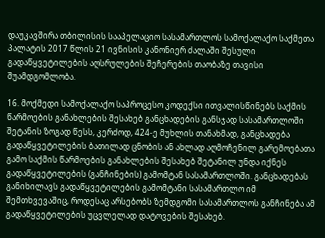დაუკავშირა თბილისის სააპელაციო სასამართლოს სამოქალაქო საქმეთა პალატის 2017 წლის 21 ივნისის კანონიერ ძალაში შესული გადაწყვეტილების აღსრულების შეჩერების თაობაზე თავისი შუამდგომლობა.

16. მოქმედი სამოქალაქო საპროცესო კოდექსი ითვალისწინებს საქმის წარმოების განახლების შესახებ განცხადების განსჯად სასამართლოში შეტანის ზოგად წესს, კერძოდ, 424-ე მუხლის თანახმად, განცხადება გადაწყვეტილების ბათილად ცნობის ან ახლად აღმოჩენილ გარემოებათა გამო საქმის წარმოების განახლების შესახებ შეტანილ უნდა იქნეს გადაწყვეტილების (განჩინების) გამომტან სასამართლოში. განცხადებას განიხილავს გადაწყვეტილების გამომტანი სასამართლო იმ შემთხვევაშიც, როდესაც არსებობს ზემდგომი სასამართლოს განჩინება ამ გადაწყვეტილების უცვლელად დატოვების შესახებ.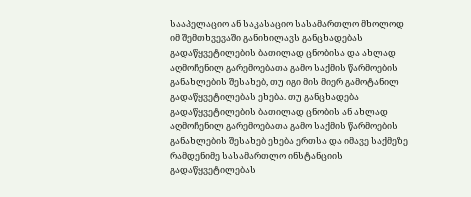სააპელაციო ან საკასაციო სასამართლო მხოლოდ იმ შემთხვევაში განიხილავს განცხადებას გადაწყვეტილების ბათილად ცნობისა და ახლად აღმოჩენილ გარემოებათა გამო საქმის წარმოების განახლების შესახებ, თუ იგი მის მიერ გამოტანილ გადაწყვეტილებას ეხება. თუ განცხადება გადაწყვეტილების ბათილად ცნობის ან ახლად აღმოჩენილ გარემოებათა გამო საქმის წარმოების განახლების შესახებ ეხება ერთსა და იმავე საქმეზე რამდენიმე სასამართლო ინსტანციის გადაწყვეტილებას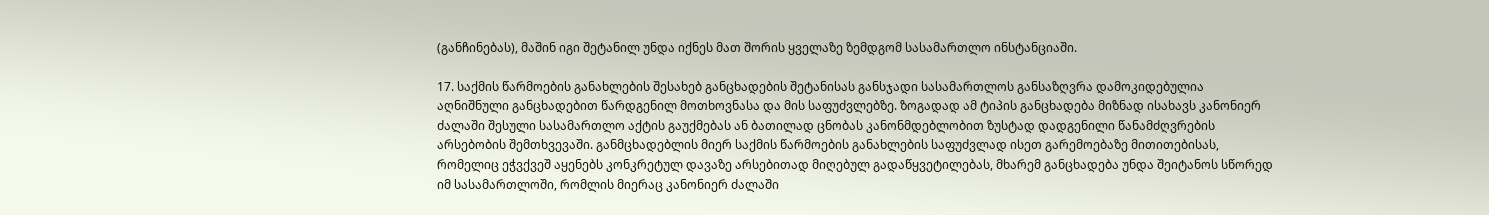(განჩინებას), მაშინ იგი შეტანილ უნდა იქნეს მათ შორის ყველაზე ზემდგომ სასამართლო ინსტანციაში.

17. საქმის წარმოების განახლების შესახებ განცხადების შეტანისას განსჯადი სასამართლოს განსაზღვრა დამოკიდებულია აღნიშნული განცხადებით წარდგენილ მოთხოვნასა და მის საფუძვლებზე. ზოგადად ამ ტიპის განცხადება მიზნად ისახავს კანონიერ ძალაში შესული სასამართლო აქტის გაუქმებას ან ბათილად ცნობას კანონმდებლობით ზუსტად დადგენილი წანამძღვრების არსებობის შემთხვევაში. განმცხადებლის მიერ საქმის წარმოების განახლების საფუძვლად ისეთ გარემოებაზე მითითებისას, რომელიც ეჭვქვეშ აყენებს კონკრეტულ დავაზე არსებითად მიღებულ გადაწყვეტილებას, მხარემ განცხადება უნდა შეიტანოს სწორედ იმ სასამართლოში, რომლის მიერაც კანონიერ ძალაში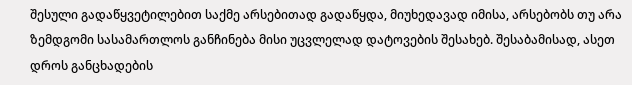შესული გადაწყვეტილებით საქმე არსებითად გადაწყდა, მიუხედავად იმისა, არსებობს თუ არა ზემდგომი სასამართლოს განჩინება მისი უცვლელად დატოვების შესახებ. შესაბამისად, ასეთ დროს განცხადების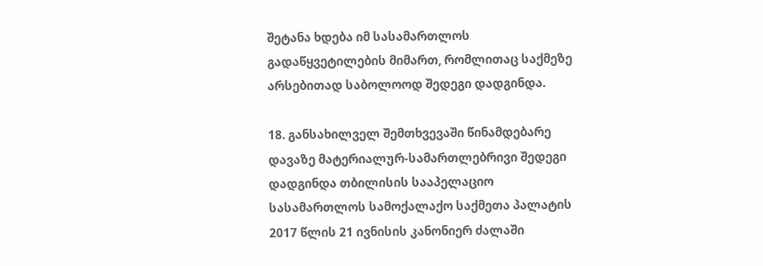შეტანა ხდება იმ სასამართლოს გადაწყვეტილების მიმართ, რომლითაც საქმეზე არსებითად საბოლოოდ შედეგი დადგინდა.

18. განსახილველ შემთხვევაში წინამდებარე დავაზე მატერიალურ-სამართლებრივი შედეგი დადგინდა თბილისის სააპელაციო სასამართლოს სამოქალაქო საქმეთა პალატის 2017 წლის 21 ივნისის კანონიერ ძალაში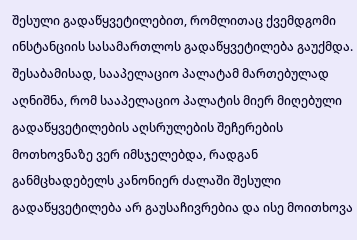შესული გადაწყვეტილებით, რომლითაც ქვემდგომი ინსტანციის სასამართლოს გადაწყვეტილება გაუქმდა. შესაბამისად, სააპელაციო პალატამ მართებულად აღნიშნა, რომ სააპელაციო პალატის მიერ მიღებული გადაწყვეტილების აღსრულების შეჩერების მოთხოვნაზე ვერ იმსჯელებდა, რადგან განმცხადებელს კანონიერ ძალაში შესული გადაწყვეტილება არ გაუსაჩივრებია და ისე მოითხოვა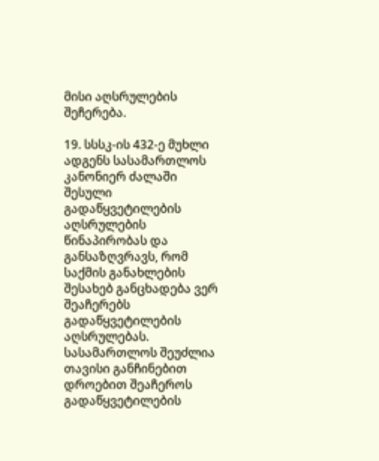მისი აღსრულების შეჩერება.

19. სსსკ-ის 432-ე მუხლი ადგენს სასამართლოს კანონიერ ძალაში შესული გადაწყვეტილების აღსრულების წინაპირობას და განსაზღვრავს, რომ საქმის განახლების შესახებ განცხადება ვერ შეაჩერებს გადაწყვეტილების აღსრულებას. სასამართლოს შეუძლია თავისი განჩინებით დროებით შეაჩეროს გადაწყვეტილების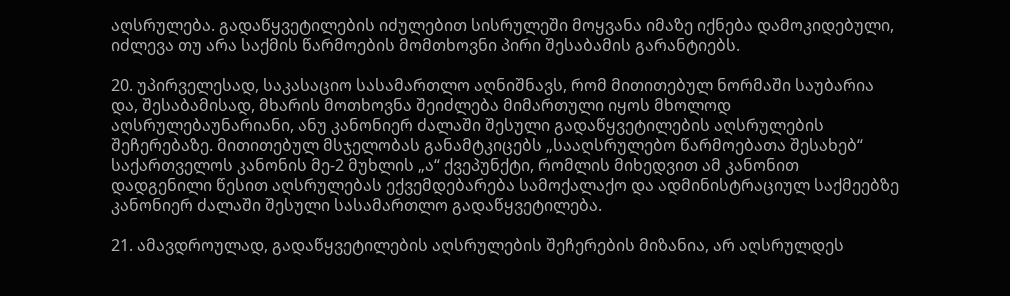აღსრულება. გადაწყვეტილების იძულებით სისრულეში მოყვანა იმაზე იქნება დამოკიდებული, იძლევა თუ არა საქმის წარმოების მომთხოვნი პირი შესაბამის გარანტიებს.

20. უპირველესად, საკასაციო სასამართლო აღნიშნავს, რომ მითითებულ ნორმაში საუბარია და, შესაბამისად, მხარის მოთხოვნა შეიძლება მიმართული იყოს მხოლოდ აღსრულებაუნარიანი, ანუ კანონიერ ძალაში შესული გადაწყვეტილების აღსრულების შეჩერებაზე. მითითებულ მსჯელობას განამტკიცებს „სააღსრულებო წარმოებათა შესახებ“ საქართველოს კანონის მე-2 მუხლის „ა“ ქვეპუნქტი, რომლის მიხედვით ამ კანონით დადგენილი წესით აღსრულებას ექვემდებარება სამოქალაქო და ადმინისტრაციულ საქმეებზე კანონიერ ძალაში შესული სასამართლო გადაწყვეტილება.

21. ამავდროულად, გადაწყვეტილების აღსრულების შეჩერების მიზანია, არ აღსრულდეს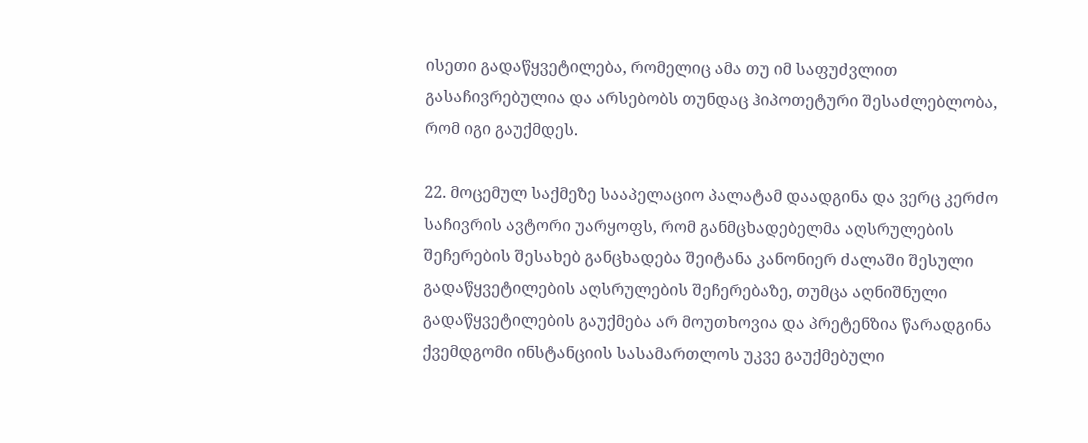ისეთი გადაწყვეტილება, რომელიც ამა თუ იმ საფუძვლით გასაჩივრებულია და არსებობს თუნდაც ჰიპოთეტური შესაძლებლობა, რომ იგი გაუქმდეს.

22. მოცემულ საქმეზე სააპელაციო პალატამ დაადგინა და ვერც კერძო საჩივრის ავტორი უარყოფს, რომ განმცხადებელმა აღსრულების შეჩერების შესახებ განცხადება შეიტანა კანონიერ ძალაში შესული გადაწყვეტილების აღსრულების შეჩერებაზე, თუმცა აღნიშნული გადაწყვეტილების გაუქმება არ მოუთხოვია და პრეტენზია წარადგინა ქვემდგომი ინსტანციის სასამართლოს უკვე გაუქმებული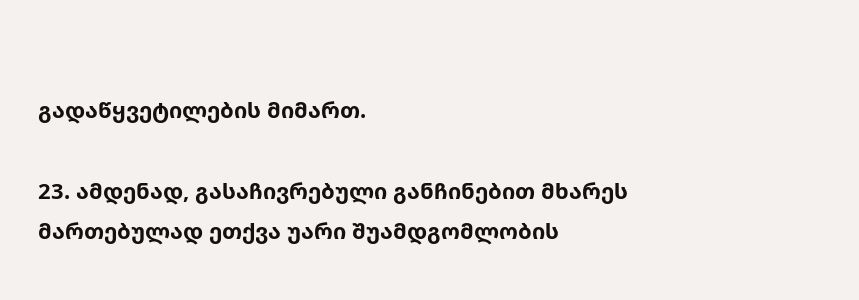გადაწყვეტილების მიმართ.

23. ამდენად, გასაჩივრებული განჩინებით მხარეს მართებულად ეთქვა უარი შუამდგომლობის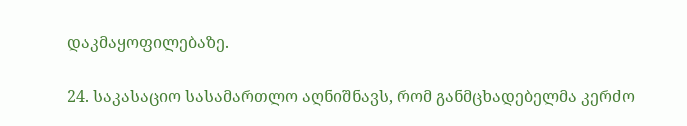დაკმაყოფილებაზე.

24. საკასაციო სასამართლო აღნიშნავს, რომ განმცხადებელმა კერძო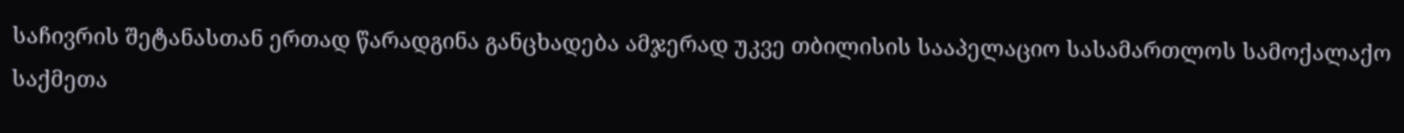საჩივრის შეტანასთან ერთად წარადგინა განცხადება ამჯერად უკვე თბილისის სააპელაციო სასამართლოს სამოქალაქო საქმეთა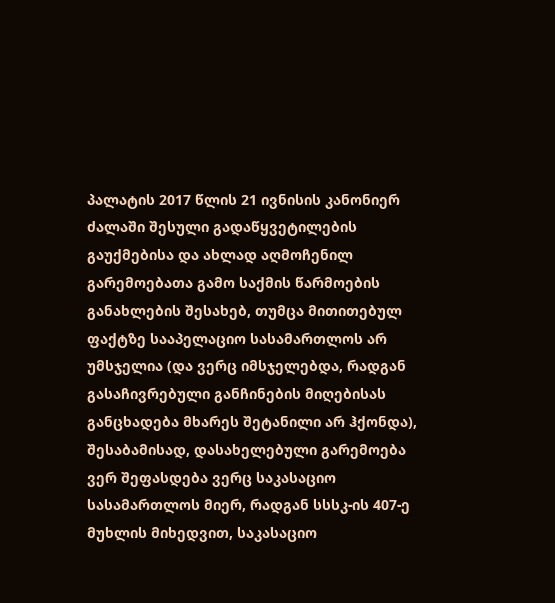პალატის 2017 წლის 21 ივნისის კანონიერ ძალაში შესული გადაწყვეტილების გაუქმებისა და ახლად აღმოჩენილ გარემოებათა გამო საქმის წარმოების განახლების შესახებ, თუმცა მითითებულ ფაქტზე სააპელაციო სასამართლოს არ უმსჯელია (და ვერც იმსჯელებდა, რადგან გასაჩივრებული განჩინების მიღებისას განცხადება მხარეს შეტანილი არ ჰქონდა), შესაბამისად, დასახელებული გარემოება ვერ შეფასდება ვერც საკასაციო სასამართლოს მიერ, რადგან სსსკ-ის 407-ე მუხლის მიხედვით, საკასაციო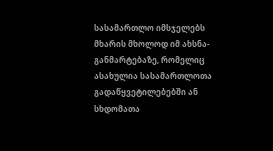სასამართლო იმსჯელებს მხარის მხოლოდ იმ ახსნა-განმარტებაზე, რომელიც ასახულია სასამართლოთა გადაწყვეტილებებში ან სხდომათა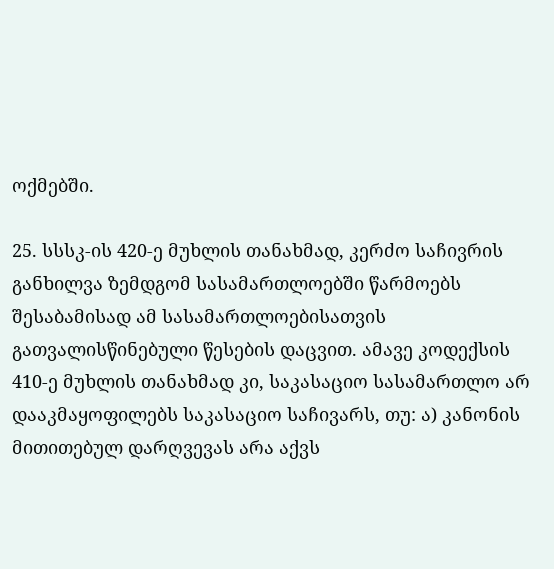ოქმებში.

25. სსსკ-ის 420-ე მუხლის თანახმად, კერძო საჩივრის განხილვა ზემდგომ სასამართლოებში წარმოებს შესაბამისად ამ სასამართლოებისათვის გათვალისწინებული წესების დაცვით. ამავე კოდექსის 410-ე მუხლის თანახმად კი, საკასაციო სასამართლო არ დააკმაყოფილებს საკასაციო საჩივარს, თუ: ა) კანონის მითითებულ დარღვევას არა აქვს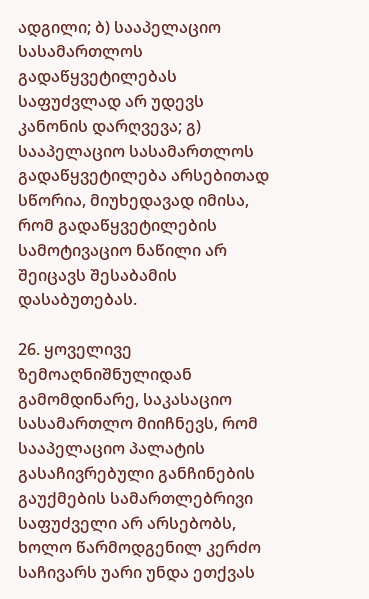ადგილი; ბ) სააპელაციო სასამართლოს გადაწყვეტილებას საფუძვლად არ უდევს კანონის დარღვევა; გ) სააპელაციო სასამართლოს გადაწყვეტილება არსებითად სწორია, მიუხედავად იმისა, რომ გადაწყვეტილების სამოტივაციო ნაწილი არ შეიცავს შესაბამის დასაბუთებას.

26. ყოველივე ზემოაღნიშნულიდან გამომდინარე, საკასაციო სასამართლო მიიჩნევს, რომ სააპელაციო პალატის გასაჩივრებული განჩინების გაუქმების სამართლებრივი საფუძველი არ არსებობს, ხოლო წარმოდგენილ კერძო საჩივარს უარი უნდა ეთქვას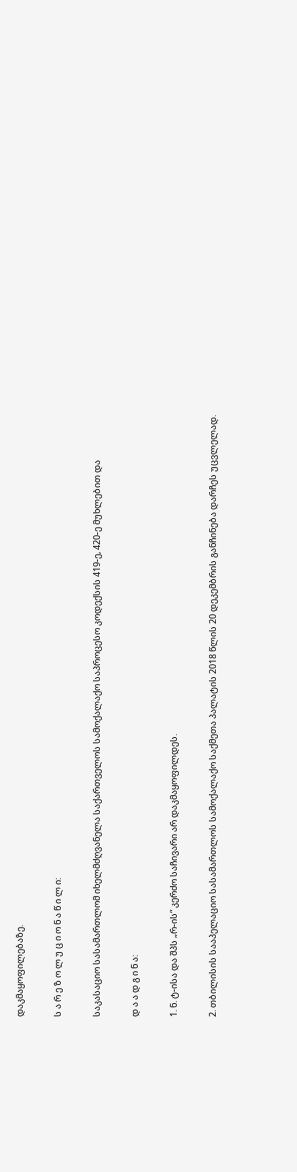დაკმაყოფილებაზე.

ს ა რ ე ზ ო ლ უ ც ი ო ნ ა წ ი ლ ი:

საკასაციო სასამართლომ იხელმძღვანელა საქართველოს სამოქალაქო საპროცესო კოდექსის 419-ე, 420-ე მუხლებით და

დ ა ა დ გ ი ნ ა:

1. ნ. ტ-ისა და შპს „რ-ის“ კერძო საჩივარი არ დაკმაყოფილდეს.

2. თბილისის სააპელაციო სასამართლოს სამოქალაქო საქმეთა პალატის 2018 წლის 20 დეკემბრის განჩინება დარჩეს უცვლელად.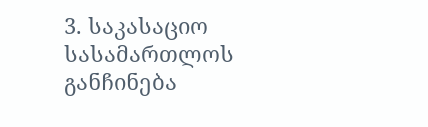3. საკასაციო სასამართლოს განჩინება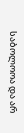საბოლოოა და არ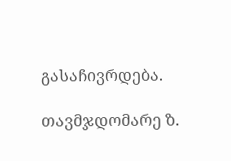გასაჩივრდება.

თავმჯდომარე ზ.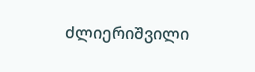ძლიერიშვილი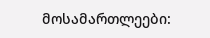მოსამართლეები: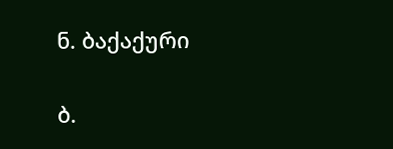ნ. ბაქაქური

ბ.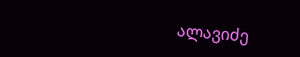ალავიძე